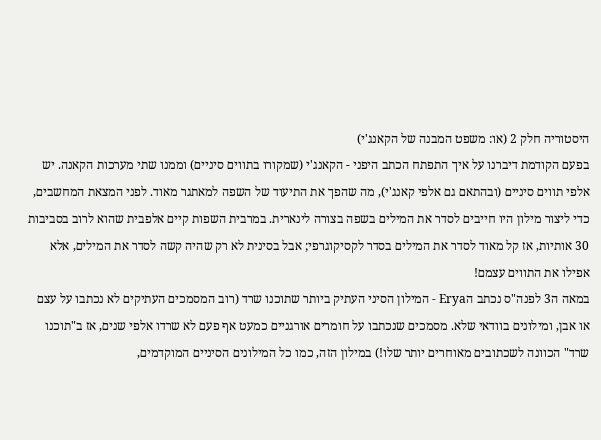היסטוריה חלק 2 (או: משפט המבנה של הקאנג'י)
בפעם הקודמת דיברנו על איך התפתח הכתב היפני - הקאנג'י (שמקורו בתווים סיניים) וממנו שתי מערכות הקאנה. יש אלפי תווים סיניים (ובהתאם גם אלפי קאנג'י), מה שהפך את התיעוד של השפה למאתגר מאוד. לפני המצאת המחשבים, כדי ליצור מילון היו חייבים לסדר את המילים בשפה בצורה לינארית. במרבית השפות קיים אלפבית שהוא לרוב בסביבות 30 אותיות, אז קל מאוד לסדר את המילים בסדר לקסיקוגרפי; אבל בסינית לא רק שהיה קשה לסדר את המילים, אלא אפילו את התווים עצמם!
במאה ה3 לפנה"ס נכתב הErya - המילון הסיני העתיק ביותר שתוכנו שרד (רוב המסמכים העתיקים לא נכתבו על עצם או אבן, ומילונים בוודאי שלא. מסמכים שנכתבו על חומרים אורגניים כמעט אף פעם לא שרדו אלפי שנים, אז ב"תוכנו שרד" הכוונה לשכתובים מאוחרים יותר שלו!) במילון הזה, כמו כל המילונים הסיניים המוקדמים,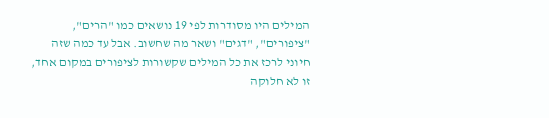המילים היו מסודרות לפי 19 נושאים כמו "הרים", "ציפורים", "דגים" ושאר מה שחשוב. אבל עד כמה שזה חיוני לרכז את כל המילים שקשורות לציפורים במקום אחד, זו לא חלוקה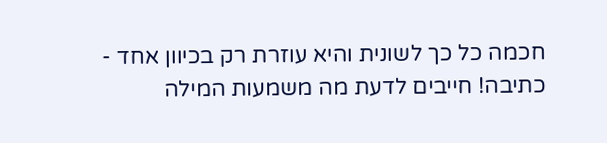חכמה כל כך לשונית והיא עוזרת רק בכיוון אחד - כתיבה! חייבים לדעת מה משמעות המילה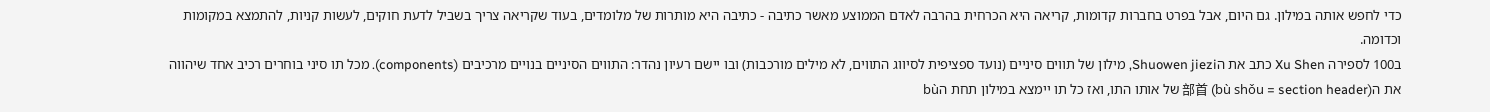כדי לחפש אותה במילון. גם היום, אבל בפרט בחברות קדומות, קריאה היא הכרחית בהרבה לאדם הממוצע מאשר כתיבה - כתיבה היא מותרות של מלומדים, בעוד שקריאה צריך בשביל לדעת חוקים, לעשות קניות, להתמצא במקומות וכדומה.
ב100 לספירה Xu Shen כתב את הShuowen jiezi, מילון של תווים סיניים (נועד ספציפית לסיווג התווים, לא מילים מורכבות) ובו יישם רעיון נהדר: התווים הסיניים בנויים מרכיבים (components). מכל תו סיני בוחרים רכיב אחד שיהווה את ה部首 (bù shǒu = section header) של אותו התו, ואז כל תו יימצא במילון תחת הbù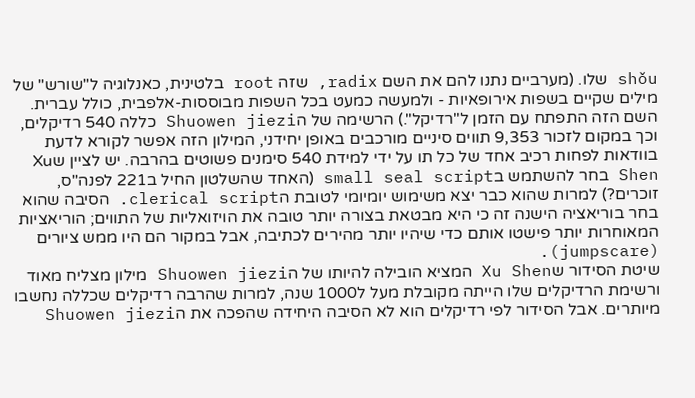shǒu שלו. (מערביים נתנו להם את השם radix, שזה root בלטינית, כאנלוגיה ל"שורש" של מילים שקיים בשפות אירופאיות - ולמעשה כמעט בכל השפות מבוססות-אלפבית, כולל עברית. השם הזה התפתח עם הזמן ל"רדיקל".) הרשימה של הShuowen jiezi כללה 540 רדיקלים, וכך במקום לזכור 9,353 תווים סיניים מורכבים באופן יחידני, המילון הזה אפשר לקורא לדעת בוודאות לפחות רכיב אחד של כל תו על ידי למידת 540 סימנים פשוטים בהרבה. יש לציין שXu Shen בחר להשתמש בsmall seal script (האחד שהשלטון החיל ב221 לפנה"ס, זוכרים?) למרות שהוא כבר יצא משימוש יומיומי לטובת הclerical script. הסיבה שהוא בחר בוריאציה הישנה זה כי היא מבטאת בצורה יותר טובה את הויזואליות של התווים; הוריאציות המאוחרות יותר פישטו אותם כדי שיהיו יותר מהירים לכתיבה, אבל במקור הם היו ממש ציורים (jumpscare).
שיטת הסידור שXu Shen המציא הובילה להיותו של הShuowen jiezi מילון מצליח מאוד ורשימת הרדיקלים שלו הייתה מקובלת מעל ל1000 שנה, למרות שהרבה רדיקלים שכללה נחשבו מיותרים. אבל הסידור לפי רדיקלים הוא לא הסיבה היחידה שהפכה את הShuowen jiezi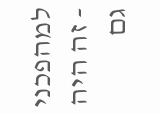למהפכני - זה היה גם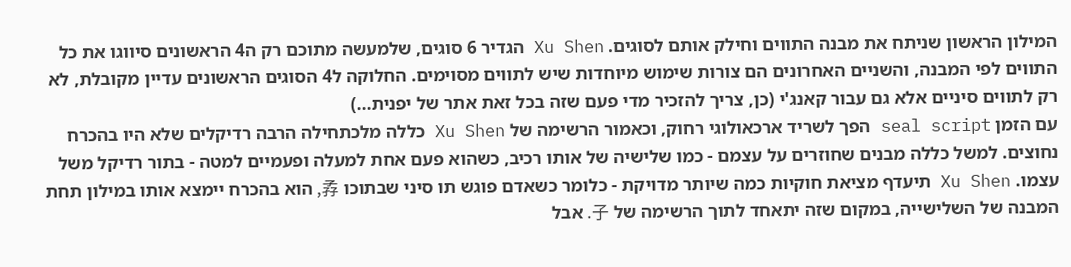המילון הראשון שניתח את מבנה התווים וחילק אותם לסוגים. Xu Shen הגדיר 6 סוגים, שלמעשה מתוכם רק ה4 הראשונים סיווגו את כל התווים לפי המבנה, והשניים האחרונים הם צורות שימוש מיוחדות שיש לתווים מסוימים. החלוקה ל4 הסוגים הראשונים עדיין מקובלת, לא רק לתווים סיניים אלא גם עבור קאנג'י (כן, צריך להזכיר מדי פעם שזה בכל זאת אתר של יפנית...)
עם הזמן seal script הפך לשריד ארכאולוגי רחוק, וכאמור הרשימה של Xu Shen כללה מלכתחילה הרבה רדיקלים שלא היו בהכרח נחוצים. למשל כללה מבנים שחוזרים על עצמם - כמו שלישיה של אותו רכיב, כשהוא פעם אחת למעלה ופעמיים למטה - בתור רדיקל משל עצמו. Xu Shen תיעדף מציאת חוקיות כמה שיותר מדויקת - כלומר כשאדם פוגש תו סיני שבתוכו 孨, הוא בהכרח יימצא אותו במילון תחת המבנה של השלישייה, במקום שזה יתאחד לתוך הרשימה של 子. אבל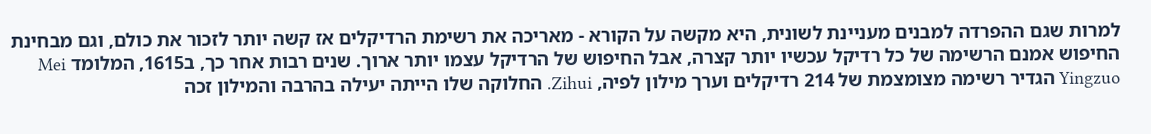למרות שגם ההפרדה למבנים מעניינת לשונית, היא מקשה על הקורא - מאריכה את רשימת הרדיקלים אז קשה יותר לזכור את כולם, וגם מבחינת החיפוש אמנם הרשימה של כל רדיקל עכשיו יותר קצרה, אבל החיפוש של הרדיקל עצמו יותר ארוך. שנים רבות אחר כך, ב1615, המלומד Mei Yingzuo הגדיר רשימה מצומצמת של 214 רדיקלים וערך מילון לפיה, Zihui. החלוקה שלו הייתה יעילה בהרבה והמילון זכה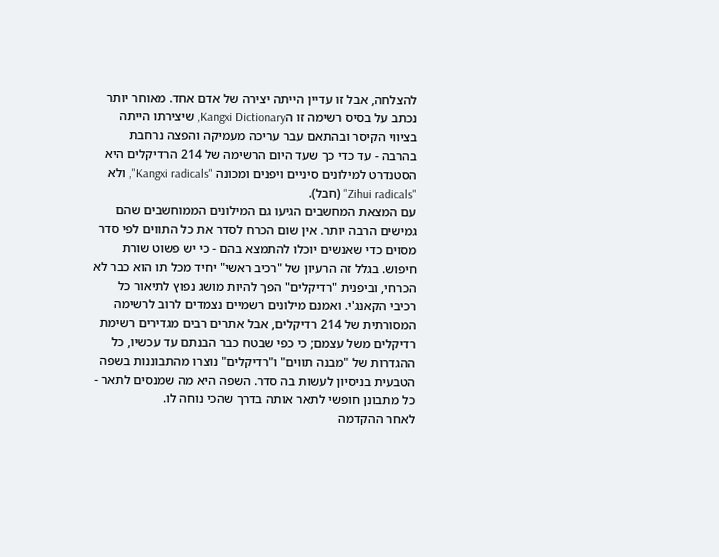להצלחה, אבל זו עדיין הייתה יצירה של אדם אחד. מאוחר יותר נכתב על בסיס רשימה זו הKangxi Dictionary, שיצירתו הייתה בציווי הקיסר ובהתאם עבר עריכה מעמיקה והפצה נרחבת בהרבה - עד כדי כך שעד היום הרשימה של 214 הרדיקלים היא הסטנדרט למילונים סיניים ויפנים ומכונה "Kangxi radicals", ולא "Zihui radicals" (חבל).
עם המצאת המחשבים הגיעו גם המילונים הממוחשבים שהם גמישים הרבה יותר. אין שום הכרח לסדר את כל התווים לפי סדר מסוים כדי שאנשים יוכלו להתמצא בהם - כי יש פשוט שורת חיפוש. בגלל זה הרעיון של "רכיב ראשי" יחיד מכל תו הוא כבר לא הכרחי, וביפנית "רדיקלים" הפך להיות מושג נפוץ לתיאור כל רכיבי הקאנג'י. ואמנם מילונים רשמיים נצמדים לרוב לרשימה המסורתית של 214 רדיקלים, אבל אתרים רבים מגדירים רשימת רדיקלים משל עצמם; כי כפי שבטח כבר הבנתם עד עכשיו, כל ההגדרות של "מבנה תווים" ו"רדיקלים" נוצרו מהתבוננות בשפה הטבעית בניסיון לעשות בה סדר. השפה היא מה שמנסים לתאר - כל מתבונן חופשי לתאר אותה בדרך שהכי נוחה לו.
לאחר ההקדמה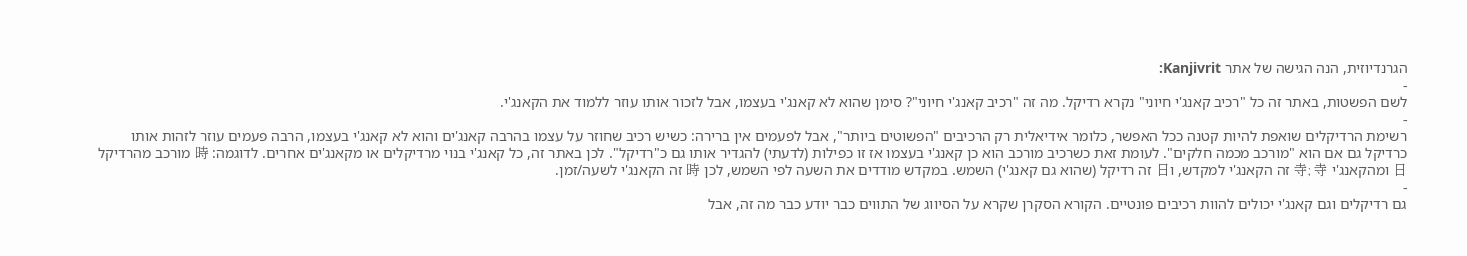הגרנדיוזית, הנה הגישה של אתר Kanjivrit:
-
לשם הפשטות, באתר זה כל "רכיב קאנג'י חיוני" נקרא רדיקל. מה זה "רכיב קאנג'י חיוני"? סימן שהוא לא קאנג'י בעצמו, אבל לזכור אותו עוזר ללמוד את הקאנג'י.
-
רשימת הרדיקלים שואפת להיות קטנה ככל האפשר, כלומר אידיאלית רק הרכיבים "הפשוטים ביותר", אבל לפעמים אין ברירה: כשיש רכיב שחוזר על עצמו בהרבה קאנג'ים והוא לא קאנג'י בעצמו, הרבה פעמים עוזר לזהות אותו כרדיקל גם אם הוא "מורכב מכמה חלקים". לעומת זאת כשרכיב מורכב הוא כן קאנג'י בעצמו אז זו כפילות (לדעתי) להגדיר אותו גם כ"רדיקל". לכן באתר זה, כל קאנג'י בנוי מרדיקלים או מקאנג'ים אחרים. לדוגמה: 時 מורכב מהרדיקל 日 ומהקאנג'י 寺; 寺 זה הקאנג'י למקדש, ו日 זה רדיקל (שהוא גם קאנג'י) השמש. במקדש מודדים את השעה לפי השמש, לכן 時 זה הקאנג'י לשעה/זמן.
-
גם רדיקלים וגם קאנג'י יכולים להוות רכיבים פונטיים. הקורא הסקרן שקרא על הסיווג של התווים כבר יודע כבר מה זה, אבל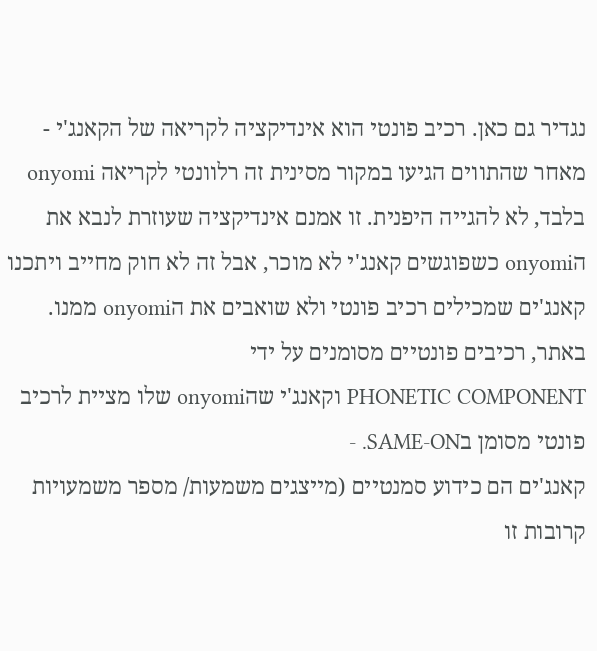נגדיר גם כאן. רכיב פונטי הוא אינדיקציה לקריאה של הקאנג'י - מאחר שהתווים הגיעו במקור מסינית זה רלוונטי לקריאה onyomi בלבד, לא להגייה היפנית. זו אמנם אינדיקציה שעוזרת לנבא את הonyomi כשפוגשים קאנג'י לא מוכר, אבל זה לא חוק מחייב ויתכנו קאנג'ים שמכילים רכיב פונטי ולא שואבים את הonyomi ממנו. באתר, רכיבים פונטיים מסומנים על ידי
PHONETIC COMPONENT וקאנג'י שהonyomi שלו מציית לרכיב פונטי מסומן בSAME-ON. -
קאנג'ים הם כידוע סמנטיים (מייצגים משמעות/ מספר משמעויות קרובות זו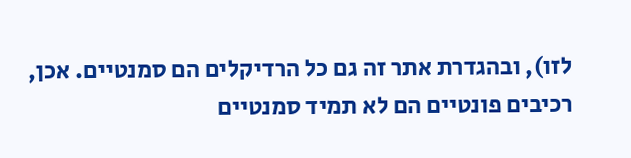לזו), ובהגדרת אתר זה גם כל הרדיקלים הם סמנטיים. אכן, רכיבים פונטיים הם לא תמיד סמנטיים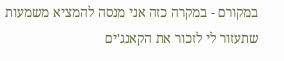במקורם - במקרה כזה אני מנסה להמציא משמעות שתעזור לי לזכור את הקאנג'ים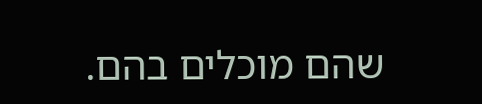שהם מוכלים בהם.